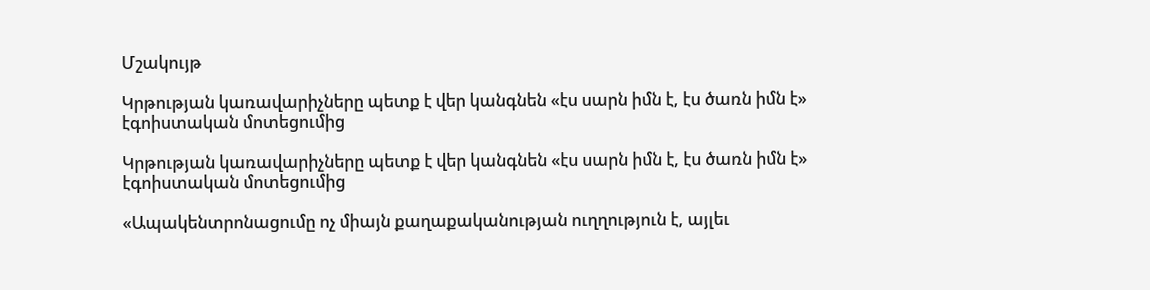Մշակույթ

Կրթության կառավարիչները պետք է վեր կանգնեն «էս սարն իմն է, էս ծառն իմն է» էգոիստական մոտեցումից

Կրթության կառավարիչները պետք է վեր կանգնեն «էս սարն իմն է, էս ծառն իմն է» էգոիստական մոտեցումից

«Ապակենտրոնացումը ոչ միայն քաղաքականության ուղղություն է, այլեւ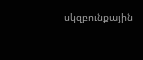սկզբունքային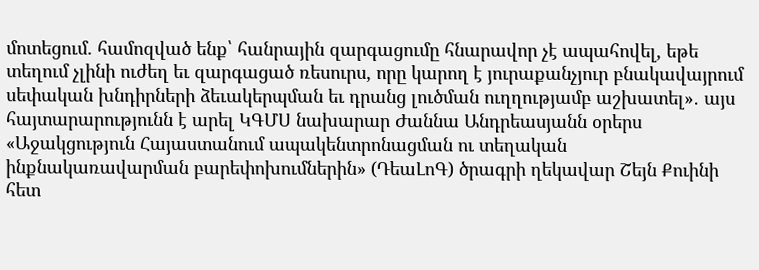մոտեցում. համոզված ենք՝ հանրային զարգացումը հնարավոր չէ ապահովել, եթե տեղում չլինի ուժեղ եւ զարգացած ռեսուրս, որը կարող է յուրաքանչյուր բնակավայրում սեփական խնդիրների ձեւակերպման եւ դրանց լուծման ուղղությամբ աշխատել»․ այս հայտարարությունն է արել ԿԳՄՍ նախարար Ժաննա Անդրեասյանն օրերս «Աջակցություն Հայաստանում ապակենտրոնացման ու տեղական ինքնակառավարման բարեփոխումներին» (ԴեաԼոԳ) ծրագրի ղեկավար Շեյն Քուինի հետ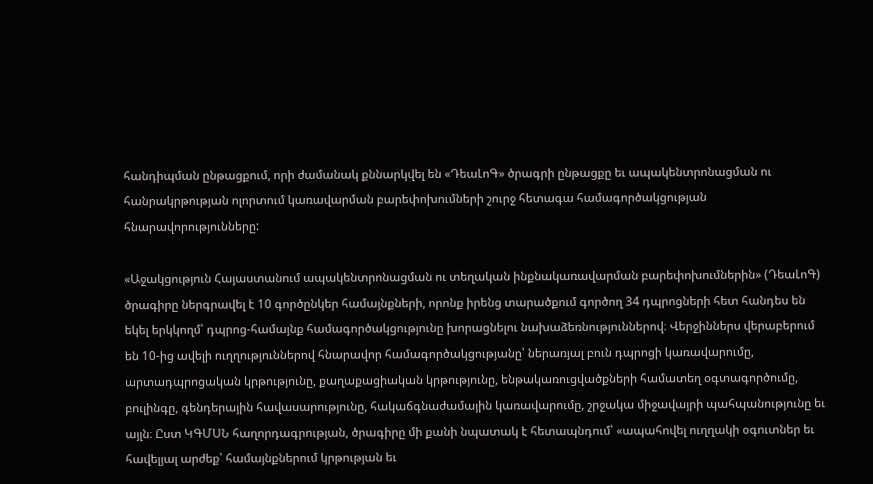հանդիպման ընթացքում, որի ժամանակ քննարկվել են «ԴեաԼոԳ» ծրագրի ընթացքը եւ ապակենտրոնացման ու հանրակրթության ոլորտում կառավարման բարեփոխումների շուրջ հետագա համագործակցության հնարավորությունները:

«Աջակցություն Հայաստանում ապակենտրոնացման ու տեղական ինքնակառավարման բարեփոխումներին» (ԴեաԼոԳ) ծրագիրը ներգրավել է 10 գործընկեր համայնքների, որոնք իրենց տարածքում գործող 34 դպրոցների հետ հանդես են եկել երկկողմ՝ դպրոց-համայնք համագործակցությունը խորացնելու նախաձեռնություններով։ Վերջիններս վերաբերում են 10-ից ավելի ուղղություններով հնարավոր համագործակցությանը՝ ներառյալ բուն դպրոցի կառավարումը, արտադպրոցական կրթությունը, քաղաքացիական կրթությունը, ենթակառուցվածքների համատեղ օգտագործումը, բուլինգը, գենդերային հավասարությունը, հակաճգնաժամային կառավարումը, շրջակա միջավայրի պահպանությունը եւ այլն։ Ըստ ԿԳՄՍՆ հաղորդագրության, ծրագիրը մի քանի նպատակ է հետապնդում՝ «ապահովել ուղղակի օգուտներ եւ հավելյալ արժեք՝ համայնքներում կրթության եւ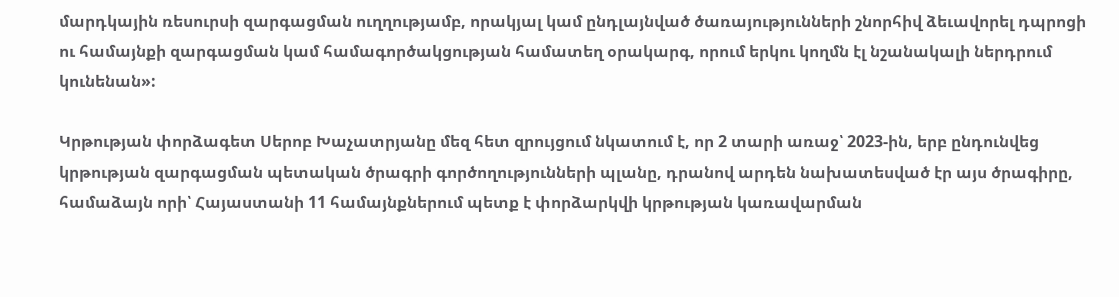մարդկային ռեսուրսի զարգացման ուղղությամբ, որակյալ կամ ընդլայնված ծառայությունների շնորհիվ ձեւավորել դպրոցի ու համայնքի զարգացման կամ համագործակցության համատեղ օրակարգ, որում երկու կողմն էլ նշանակալի ներդրում կունենան»:

Կրթության փորձագետ Սերոբ Խաչատրյանը մեզ հետ զրույցում նկատում է, որ 2 տարի առաջ՝ 2023-ին, երբ ընդունվեց կրթության զարգացման պետական ծրագրի գործողությունների պլանը, դրանով արդեն նախատեսված էր այս ծրագիրը, համաձայն որի՝ Հայաստանի 11 համայնքներում պետք է փորձարկվի կրթության կառավարման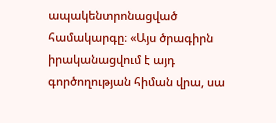ապակենտրոնացված համակարգը։ «Այս ծրագիրն իրականացվում է այդ գործողության հիման վրա, սա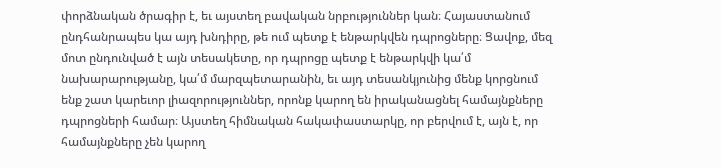փորձնական ծրագիր է, եւ այստեղ բավական նրբություններ կան։ Հայաստանում ընդհանրապես կա այդ խնդիրը, թե ում պետք է ենթարկվեն դպրոցները։ Ցավոք, մեզ մոտ ընդունված է այն տեսակետը, որ դպրոցը պետք է ենթարկվի կա՛մ նախարարությանը, կա՛մ մարզպետարանին, եւ այդ տեսանկյունից մենք կորցնում ենք շատ կարեւոր լիազորություններ, որոնք կարող են իրականացնել համայնքները դպրոցների համար։ Այստեղ հիմնական հակափաստարկը, որ բերվում է, այն է, որ համայնքները չեն կարող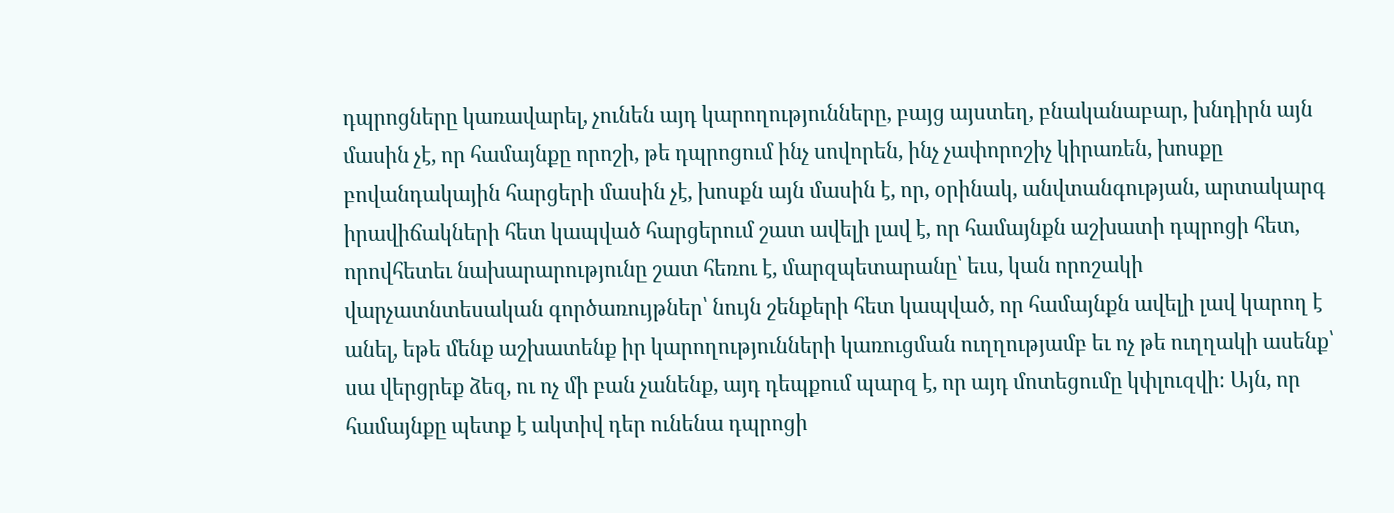դպրոցները կառավարել, չունեն այդ կարողությունները, բայց այստեղ, բնականաբար, խնդիրն այն մասին չէ, որ համայնքը որոշի, թե դպրոցում ինչ սովորեն, ինչ չափորոշիչ կիրառեն, խոսքը բովանդակային հարցերի մասին չէ, խոսքն այն մասին է, որ, օրինակ, անվտանգության, արտակարգ իրավիճակների հետ կապված հարցերում շատ ավելի լավ է, որ համայնքն աշխատի դպրոցի հետ, որովհետեւ նախարարությունը շատ հեռու է, մարզպետարանը՝ եւս, կան որոշակի վարչատնտեսական գործառույթներ՝ նույն շենքերի հետ կապված, որ համայնքն ավելի լավ կարող է անել, եթե մենք աշխատենք իր կարողությունների կառուցման ուղղությամբ եւ ոչ թե ուղղակի ասենք՝ սա վերցրեք ձեզ, ու ոչ մի բան չանենք, այդ դեպքում պարզ է, որ այդ մոտեցումը կփլուզվի։ Այն, որ համայնքը պետք է ակտիվ դեր ունենա դպրոցի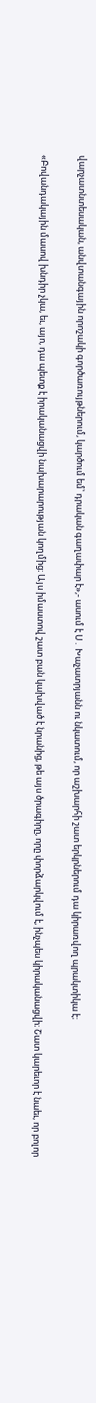վարչատնտեսական, անվտանգային որոշակի գործառույթներում, կարծում եմ՝ դրական գաղափար է»,- ասում է Ս․ Խաչատրյանն ու նկատում, որ աշխարհի շատ երկրներում դա կիրառվող պրակտիկա է։

«Բովանդակային մասով խնդիր չկա, եւ, այո, դա պետք է իրականացվի նախարարության կողմից։ Այս իմաստով շատ բան կախված է նրանից, թե այս ծրագիրը, որը փորձարկվում է, ինչպես կիրականացվի։ Շատ կարեւոր է նաեւ, որ բոլոր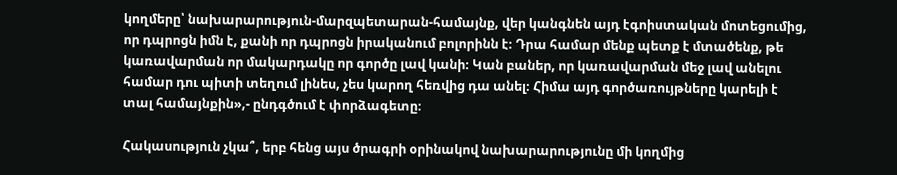կողմերը՝ նախարարություն-մարզպետարան-համայնք, վեր կանգնեն այդ էգոիստական մոտեցումից, որ դպրոցն իմն է, քանի որ դպրոցն իրականում բոլորինն է։ Դրա համար մենք պետք է մտածենք, թե կառավարման որ մակարդակը որ գործը լավ կանի։ Կան բաներ, որ կառավարման մեջ լավ անելու համար դու պիտի տեղում լինես, չես կարող հեռվից դա անել։ Հիմա այդ գործառույթները կարելի է տալ համայնքին»,- ընդգծում է փորձագետը։

Հակասություն չկա՞, երբ հենց այս ծրագրի օրինակով նախարարությունը մի կողմից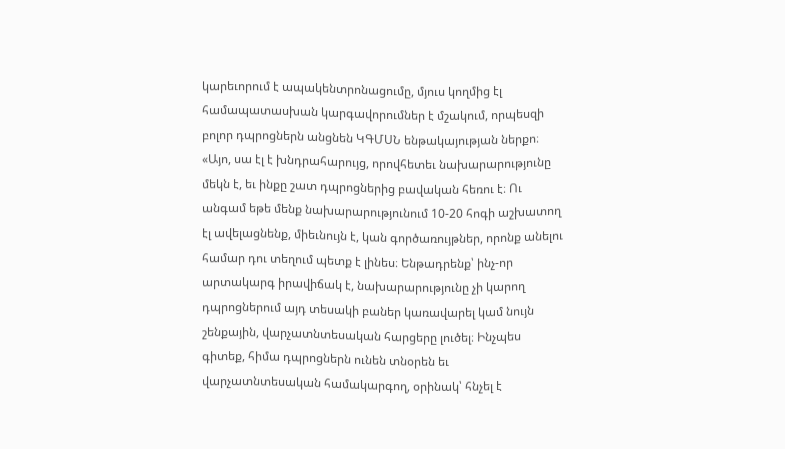կարեւորում է ապակենտրոնացումը, մյուս կողմից էլ համապատասխան կարգավորումներ է մշակում, որպեսզի բոլոր դպրոցներն անցնեն ԿԳՄՍՆ ենթակայության ներքո։ «Այո, սա էլ է խնդրահարույց, որովհետեւ նախարարությունը մեկն է, եւ ինքը շատ դպրոցներից բավական հեռու է։ Ու անգամ եթե մենք նախարարությունում 10-20 հոգի աշխատող էլ ավելացնենք, միեւնույն է, կան գործառույթներ, որոնք անելու համար դու տեղում պետք է լինես։ Ենթադրենք՝ ինչ-որ արտակարգ իրավիճակ է, նախարարությունը չի կարող դպրոցներում այդ տեսակի բաներ կառավարել կամ նույն շենքային, վարչատնտեսական հարցերը լուծել։ Ինչպես գիտեք, հիմա դպրոցներն ունեն տնօրեն եւ վարչատնտեսական համակարգող, օրինակ՝ հնչել է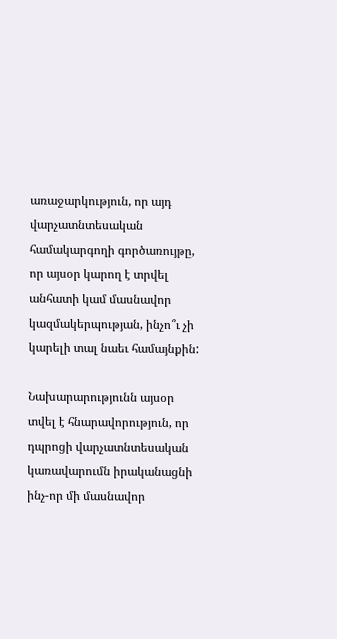առաջարկություն, որ այդ վարչատնտեսական համակարգողի գործառույթը, որ այսօր կարող է տրվել անհատի կամ մասնավոր կազմակերպության, ինչո՞ւ չի կարելի տալ նաեւ համայնքին:

Նախարարությունն այսօր տվել է հնարավորություն, որ դպրոցի վարչատնտեսական կառավարումն իրականացնի ինչ-որ մի մասնավոր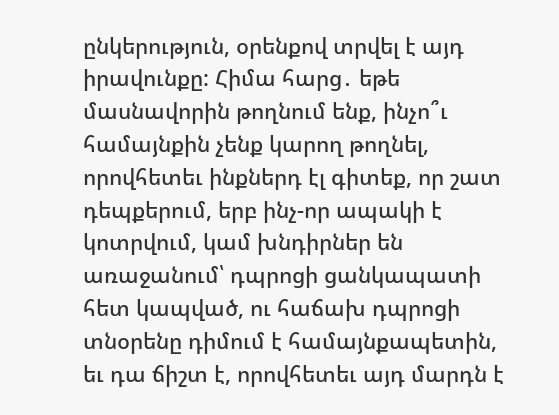ընկերություն, օրենքով տրվել է այդ իրավունքը: Հիմա հարց․ եթե մասնավորին թողնում ենք, ինչո՞ւ համայնքին չենք կարող թողնել, որովհետեւ ինքներդ էլ գիտեք, որ շատ դեպքերում, երբ ինչ-որ ապակի է կոտրվում, կամ խնդիրներ են առաջանում՝ դպրոցի ցանկապատի հետ կապված, ու հաճախ դպրոցի տնօրենը դիմում է համայնքապետին, եւ դա ճիշտ է, որովհետեւ այդ մարդն է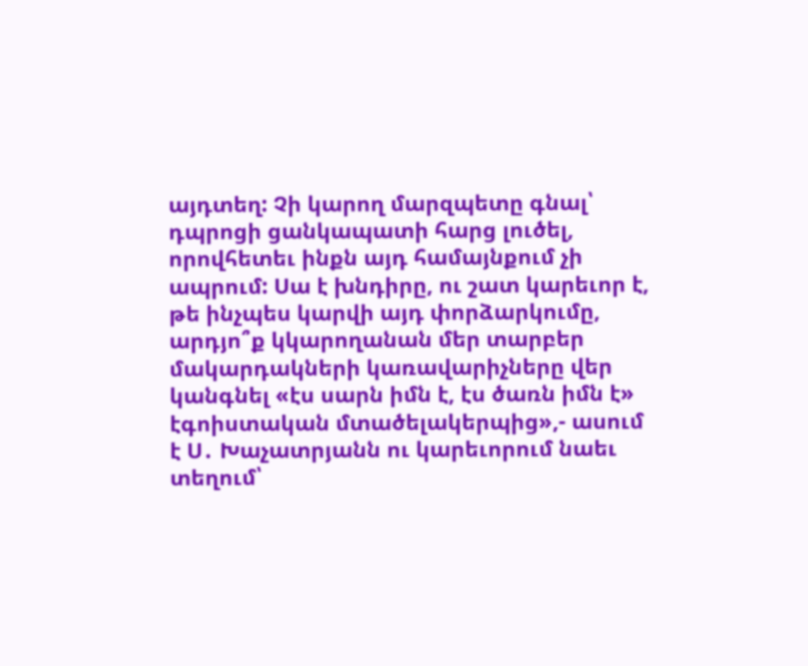այդտեղ: Չի կարող մարզպետը գնալ՝ դպրոցի ցանկապատի հարց լուծել, որովհետեւ ինքն այդ համայնքում չի ապրում: Սա է խնդիրը, ու շատ կարեւոր է, թե ինչպես կարվի այդ փորձարկումը, արդյո՞ք կկարողանան մեր տարբեր մակարդակների կառավարիչները վեր կանգնել «էս սարն իմն է, էս ծառն իմն է» էգոիստական մտածելակերպից»,- ասում է Ս․ Խաչատրյանն ու կարեւորում նաեւ տեղում՝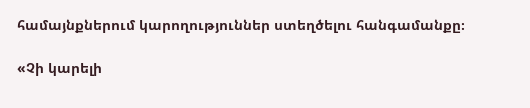համայնքներում կարողություններ ստեղծելու հանգամանքը։

«Չի կարելի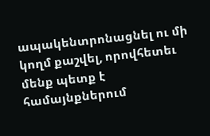ապակենտրոնացնել ու մի կողմ քաշվել, որովհետեւ մենք պետք է համայնքներում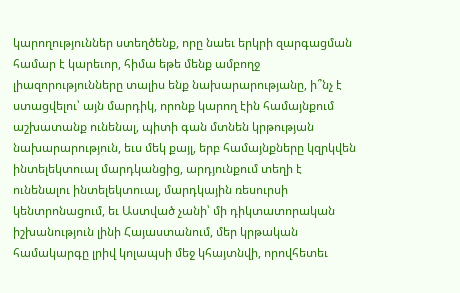կարողություններ ստեղծենք, որը նաեւ երկրի զարգացման համար է կարեւոր, հիմա եթե մենք ամբողջ լիազորությունները տալիս ենք նախարարությանը, ի՞նչ է ստացվելու՝ այն մարդիկ, որոնք կարող էին համայնքում աշխատանք ունենալ, պիտի գան մտնեն կրթության նախարարություն, եւս մեկ քայլ, երբ համայնքները կզրկվեն ինտելեկտուալ մարդկանցից, արդյունքում տեղի է ունենալու ինտելեկտուալ, մարդկային ռեսուրսի կենտրոնացում, եւ Աստված չանի՝ մի դիկտատորական իշխանություն լինի Հայաստանում, մեր կրթական համակարգը լրիվ կոլապսի մեջ կհայտնվի, որովհետեւ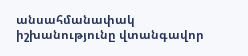անսահմանափակ իշխանությունը վտանգավոր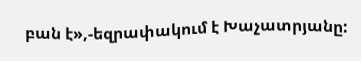բան է»,-եզրափակում է Խաչատրյանը: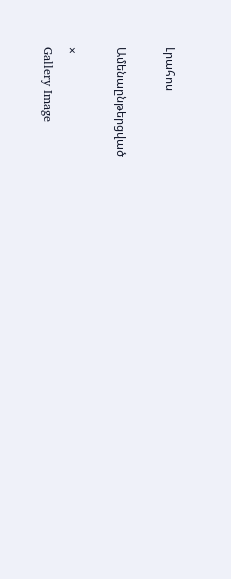Լրահոս

Ամենաընթերցված

×
Gallery Image